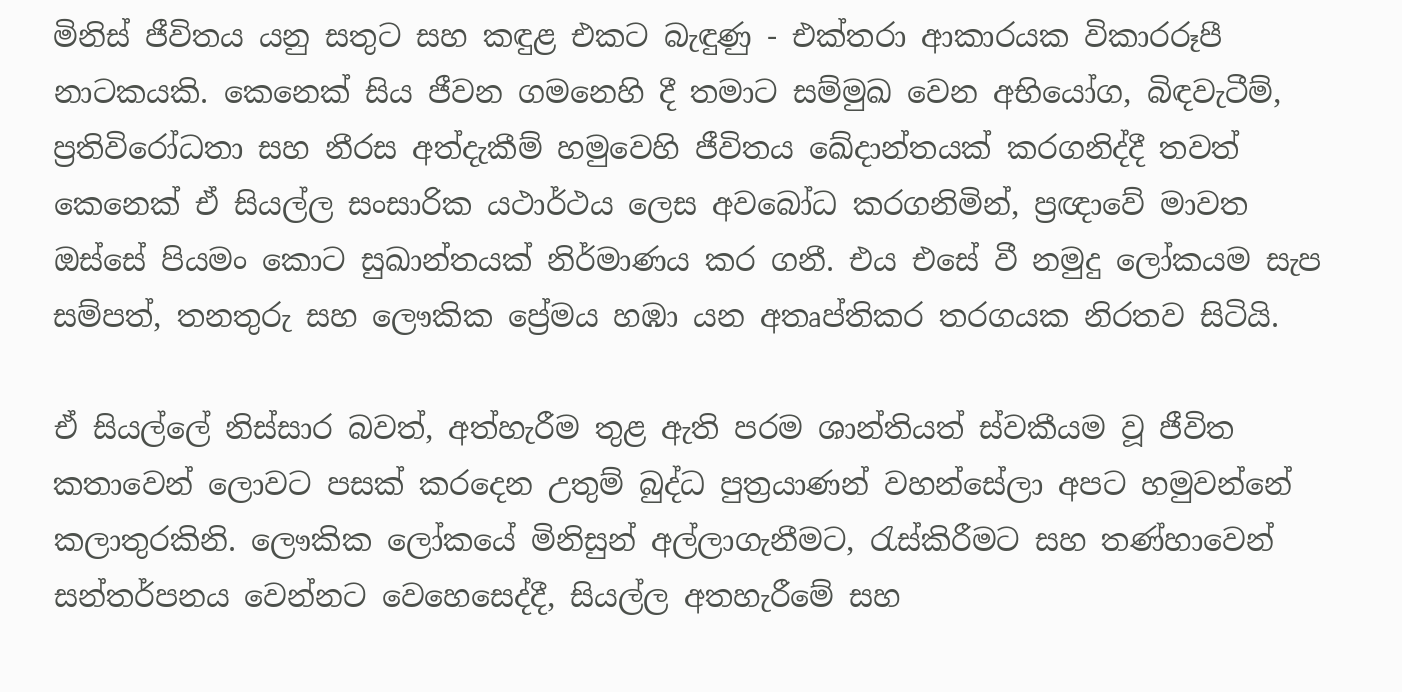මිනිස් ජීවිතය යනු සතුට සහ කඳුළ එකට බැඳුණු - එක්තරා ආකාරයක විකාරරූපී නාටකයකි. කෙනෙක් සිය ජීවන ගමනෙහි දී තමාට සම්මුඛ වෙන අභියෝග, බිඳවැටීම්, ප්‍රතිවිරෝධතා සහ නීරස අත්දැකීම් හමුවෙහි ජීවිතය ඛේදාන්තයක් කරගනිද්දී තවත් කෙනෙක් ඒ සියල්ල සංසාරික යථාර්ථය ලෙස අවබෝධ කරගනිමින්, ප්‍රඥාවේ මාවත ඔස්සේ පියමං කොට සුඛාන්තයක් නිර්මාණය කර ගනී. එය එසේ වී නමුදු ලෝකයම සැප සම්පත්, තනතුරු සහ ලෞකික ප්‍රේමය හඹා යන අතෘප්තිකර තරගයක නිරතව සිටියි.

ඒ සියල්ලේ නිස්සාර බවත්, අත්හැරීම තුළ ඇති පරම ශාන්තියත් ස්වකීයම වූ ජීවිත කතාවෙන් ලොවට පසක් කරදෙන උතුම් බුද්ධ පුත්‍රයාණන් වහන්සේලා අපට හමුවන්නේ කලාතුරකිනි. ලෞකික ලෝකයේ මිනිසුන් අල්ලාගැනීමට, රැස්කිරීමට සහ තණ්හාවෙන් සන්තර්පනය වෙන්නට වෙහෙසෙද්දී, සියල්ල අතහැරීමේ සහ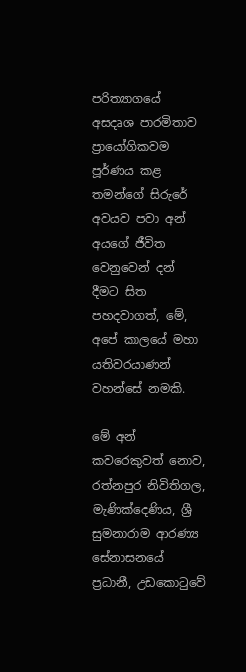පරිත්‍යාගයේ අසදෘශ පාරමිතාව ප්‍රායෝගිකවම පූර්ණය කළ තමන්ගේ සිරුරේ අවයව පවා අන් අයගේ ජීවිත වෙනුවෙන් දන් දීමට සිත පහදවාගත්, මේ, අපේ කාලයේ මහා යතිවරයාණන් වහන්සේ නමකි.

මේ අන් කවරෙකුවත් නොව, රත්නපුර නිවිතිගල, මැණික්දෙණිය, ශ්‍රී සුමනාරාම ආරණ්‍ය සේනාසනයේ ප්‍රධානී, උඩකොටුවේ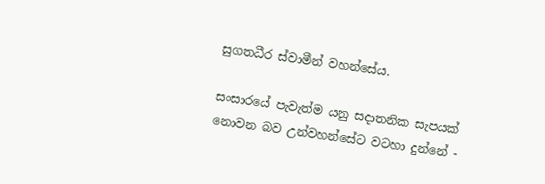සුගතධීර ස්වාමීන් වහන්සේය.

සංසාරයේ පැවැත්ම යනු සදාතනික සැපයක් නොවන බව උන්වහන්සේට වටහා දුන්නේ -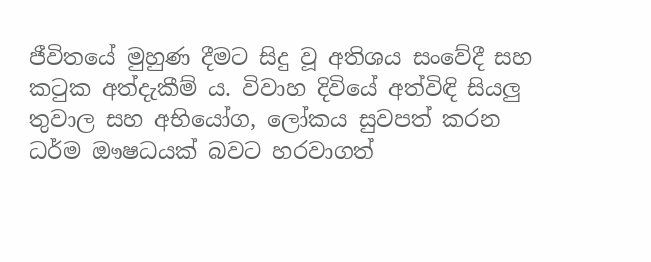ජීවිතයේ මුහුණ දීමට සිදු වූ අතිශය සංවේදී සහ කටුක අත්දැකීම් ය. විවාහ දිවියේ අත්විඳි සියලු‍ තුවාල සහ අභියෝග, ලෝකය සුවපත් කරන ධර්ම ඖෂධයක් බවට හරවාගත්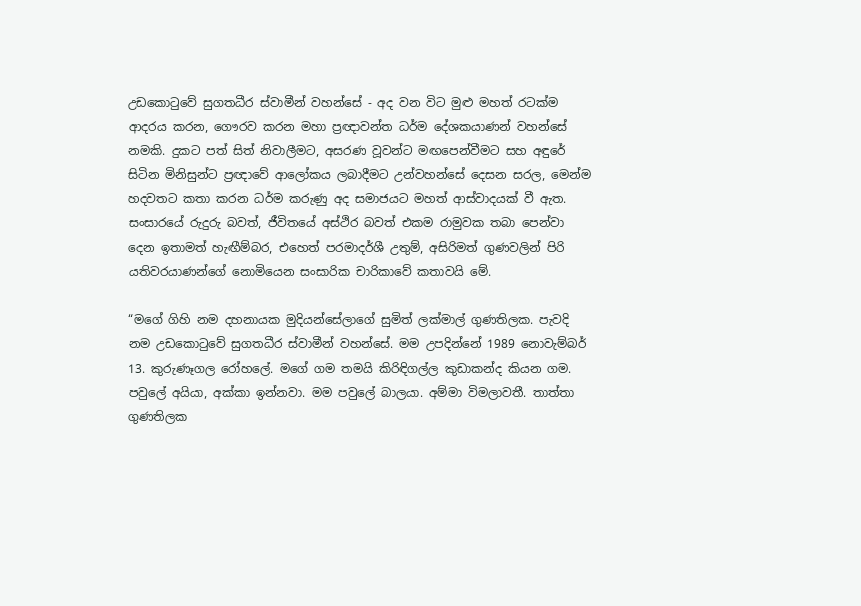උඩකොටුවේ සුගතධීර ස්වාමීන් වහන්සේ - අද වන විට මුළු මහත් රටක්ම ආදරය කරන, ගෞරව කරන මහා ප්‍රඥාවන්ත ධර්ම දේශකයාණන් වහන්සේ නමකි. දුකට පත් සිත් නිවාලීමට, අසරණ වූවන්ට මඟපෙන්වීමට සහ අඳුරේ සිටින මිනිසුන්ට ප්‍රඥාවේ ආලෝකය ලබාදීමට උන්වහන්සේ දෙසන සරල, මෙන්ම හදවතට කතා කරන ධර්ම කරුණු අද සමාජයට මහත් ආස්වාදයක් වී ඇත. සංසාරයේ රුදුරු බවත්, ජීවිතයේ අස්ථිර බවත් එකම රාමුවක තබා පෙන්වා දෙන ඉතාමත් හැඟීම්බර, එහෙත් පරමාදර්ශී උතුම්, අසිරිමත් ගුණවලින් පිරි යතිවරයාණන්ගේ නොමියෙන සංසාරික චාරිකාවේ කතාවයි මේ.

“මගේ ගිහි නම දහනායක මුදියන්සේලාගේ සුමිත් ලක්මාල් ගුණතිලක. පැවදි නම උඩකොටුවේ සුගතධීර ස්වාමීන් වහන්සේ. මම උපදින්නේ 1989 නොවැම්බර් 13. කුරුණෑගල රෝහලේ. මගේ ගම තමයි කිරිඳිගල්ල කුඩාකන්ද කියන ගම. පවුලේ අයියා, අක්කා ඉන්නවා. මම පවුලේ බාලයා. අම්මා විමලාවතී. තාත්තා ගුණතිලක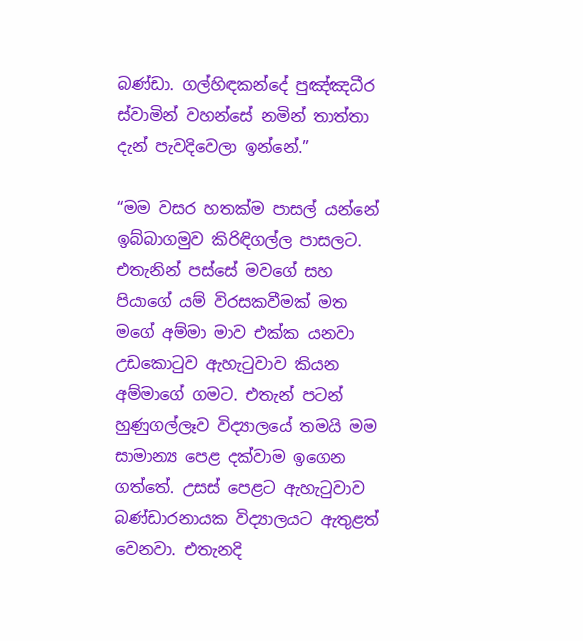බණ්ඩා. ගල්හිඳකන්දේ පුඤ්ඤධීර ස්වාමින් වහන්සේ නමින් තාත්තා දැන් පැවදිවෙලා ඉන්නේ.”

“මම වසර හතක්ම පාසල් යන්නේ ඉබ්බාගමුව කිරිඳිගල්ල පාසලට. එතැනින් පස්සේ මවගේ සහ පියාගේ යම් විරසකවීමක් මත මගේ අම්මා මාව එක්ක යනවා උඩකොටුව ඇහැටුවාව කියන අම්මාගේ ගමට. එතැන් පටන් හුණුගල්ලෑව විද්‍යාලයේ තමයි මම සාමාන්‍ය පෙළ දක්වාම ඉගෙන ගත්තේ. උසස් පෙළට ඇහැටුවාව බණ්ඩාරනායක විද්‍යාලයට ඇතුළත් වෙනවා. එතැනදි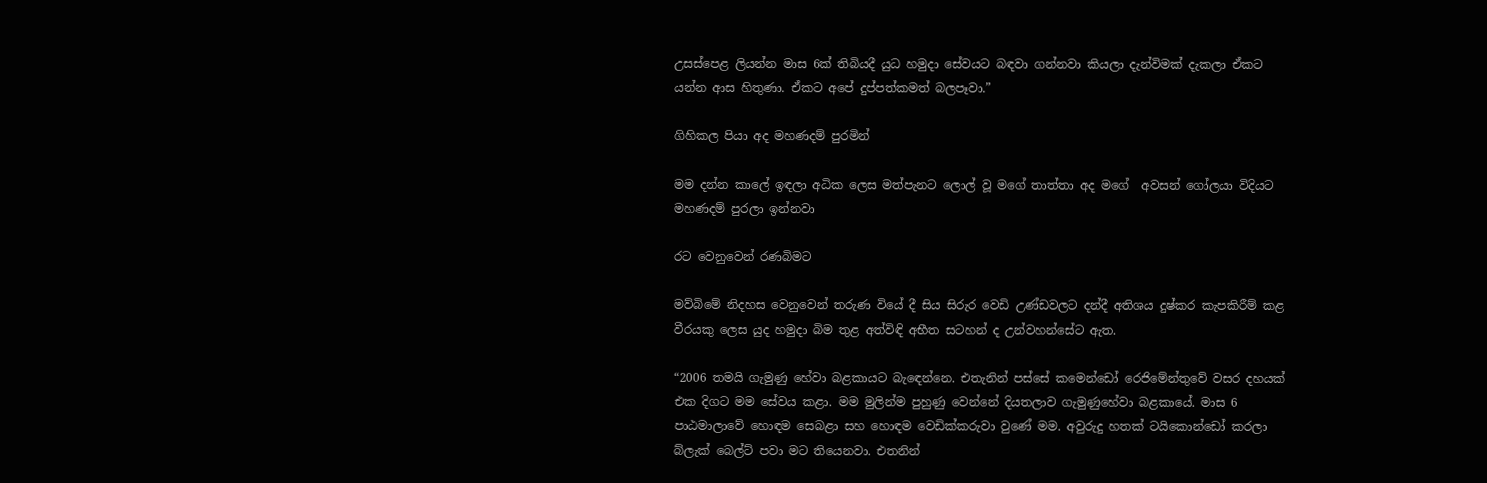උසස්පෙළ ලියන්න මාස 6ක් තිබියදී යුධ හමුදා සේවයට බඳවා ගන්නවා කියලා දැන්විමක් දැකලා ඒකට යන්න ආස හිතුණා. ඒකට අපේ දුප්පත්කමත් බලපෑවා.”

ගිහිකල පියා අද මහණදම් පුරමින්

මම දන්න කාලේ ඉඳලා අධික ලෙස මත්පැනට ලොල් වූ මගේ තාත්තා අද මගේ  අවසන් ගෝලයා විදියට මහණදම් පුරලා ඉන්නවා

රට වෙනුවෙන් රණබිමට

මව්බිමේ නිදහස වෙනුවෙන් තරුණ වියේ දී සිය සිරුර වෙඩි උණ්ඩවලට දන්දී අතිශය දුෂ්කර කැපකිරීම් කළ වීරයකු ලෙස යුද හමුදා බිම තුළ අත්විඳි අභීත සටහන් ද උන්වහන්සේට ඇත.

“2006 තමයි ගැමුණු හේවා බළකායට බැඳෙන්නෙ. එතැනින් පස්සේ කමෙන්ඩෝ රෙජිමේන්තුවේ වසර දහයක් එක දිගට මම සේවය කළා. මම මුලින්ම පුහුණු වෙන්නේ දියතලාව ගැමුණුහේවා බළකායේ. මාස 6 පාඨමාලාවේ හොඳම සෙබළා සහ හොඳම වෙඩික්කරුවා වුණේ මම. අවුරුදු හතක් ටයිකොන්ඩෝ කරලා බ්ලැක් බෙල්ට් පවා මට තියෙනවා. එතනින්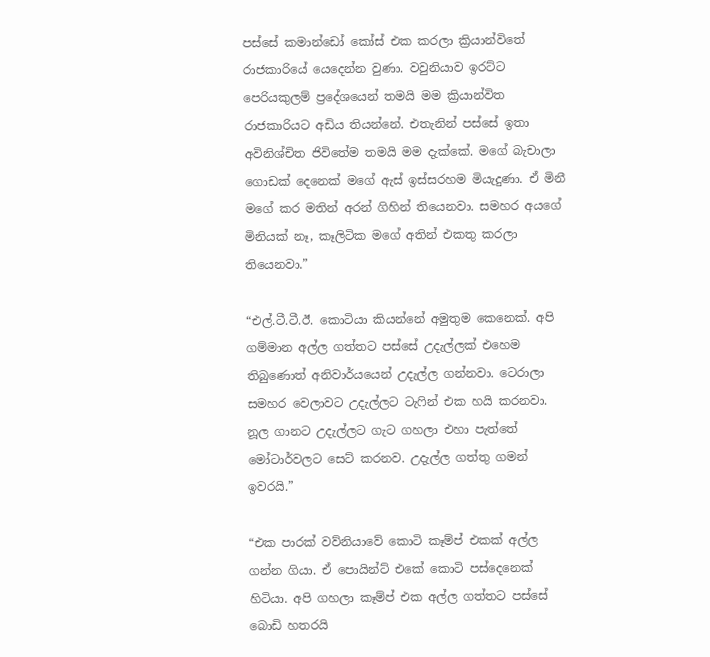පස්සේ කමාන්ඩෝ කෝස් එක කරලා ක්‍රියාන්විතේ රාජකාරියේ යෙදෙන්න වුණා. වවුනියාව ඉරට්ට පෙරියකුලම් ප්‍රදේශයෙන් තමයි මම ක්‍රියාන්විත රාජකාරියට අඩිය තියන්නේ. එතැනින් පස්සේ ඉතා අවිනිශ්චිත ජිවිතේම තමයි මම දැක්කේ. මගේ බැචාලා ගොඩක් දෙනෙක් මගේ ඇස් ඉස්සරහම මියැදුණා. ඒ මිනී මගේ කර මතින් අරන් ගිහින් තියෙනවා. සමහර අයගේ මිනියක් නෑ, කෑලිටික මගේ අතින් එකතු කරලා තියෙනවා.”

“එල්.ටී.ටී.ඊ. කොටියා කියන්නේ අමුතුම කෙනෙක්. අපි ගම්මාන අල්ල ගත්තට පස්සේ උදැල්ලක් එහෙම තිබුණොත් අනිවාර්‌යයෙන් උදැල්ල ගන්නවා. ටෙරාලා සමහර වෙලාවට උදැල්ලට ටැෆින් එක හයි කරනවා. නූල ගානට උදැල්ලට ගැට ගහලා එහා පැත්තේ මෝටාර්වලට සෙට් කරනව. උදැල්ල ගත්තු ගමන් ඉවරයි.”

“එක පාරක් වව්නියාවේ කොටි කෑම්ප් එකක් අල්ල ගන්න ගියා. ඒ පොයින්ට් එකේ කොටි පස්දෙනෙක් හිටියා. අපි ගහලා කෑම්ප් එක අල්ල ගත්තට පස්සේ බොඩි හතරයි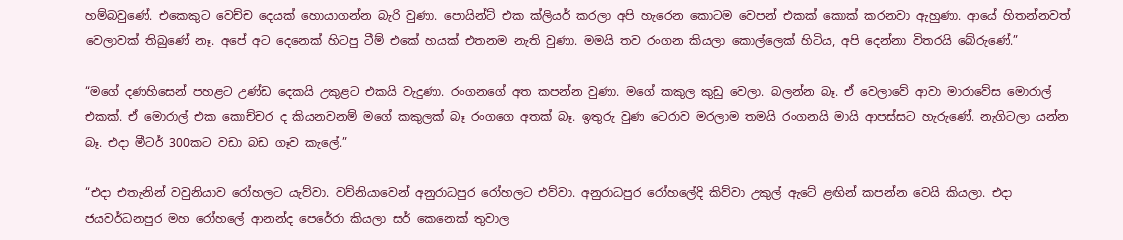හම්බවුණේ. එකෙකුට වෙච්ච දෙයක් හොයාගන්න බැරි වුණා. පොයින්ට් එක ක්ලියර් කරලා අපි හැරෙන කොටම වෙපන් එකක් කොක් කරනවා ඇහුණා. ආයේ හිතන්නවත් වෙලාවක් තිබුණේ නෑ. අපේ අට දෙනෙක් හිටපු ටීම් එකේ හයක් එතනම නැති වුණා. මමයි තව රංගන කියලා කොල්ලෙක් හිටිය, අපි දෙන්නා විතරයි බේරුණේ.”

“මගේ දණහිසෙන් පහළට උණ්ඩ දෙකයි උකුළට එකයි වැදුණා. රංගනගේ අත කපන්න වුණා. මගේ කකුල කුඩු වෙලා. බලන්න බෑ. ඒ වෙලාවේ ආවා මාරාවේස මොරාල් එකක්. ඒ මොරාල් එක කොච්චර ද කියනවනම් මගේ කකුලක් බෑ රංගගෙ අතක් බෑ. ඉතුරු වුණ ටෙරාව මරලාම තමයි රංගනයි මායි ආපස්සට හැරුණේ. නැගිටලා යන්න බෑ. එදා මීටර් 300කට වඩා බඩ ගෑව කැලේ.”

“එදා එතැනින් වවුනියාව රෝහලට යැව්වා. වව්නියාවෙන් අනුරාධපුර රෝහලට එව්වා. අනුරාධපුර රෝහලේදි කිව්වා උකුල් ඇටේ ළඟින් කපන්න වෙයි කියලා. එදා ජයවර්ධනපුර මහ රෝහලේ ආනන්ද පෙරේරා කියලා සර් කෙනෙක් තුවාල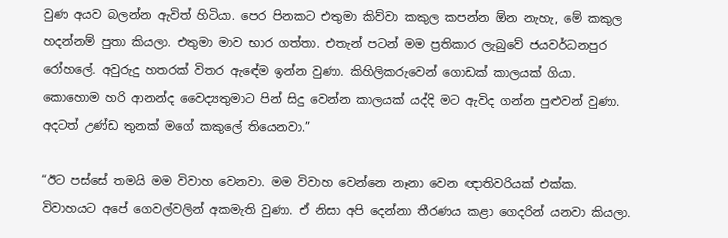වුණ අයව බලන්න ඇවිත් හිටියා. පෙර පිනකට එතුමා කිව්වා කකුල කපන්න ඕන නැහැ, මේ කකුල හදන්නම් පුතා කියලා. එතුමා මාව භාර ගත්තා. එතැන් පටන් මම ප්‍රතිකාර ලැබුවේ ජයවර්ධනපුර රෝහලේ. අවුරුදු හතරක් විතර ඇඳේම ඉන්න වුණා. කිහිලිකරුවෙන් ගොඩක් කාලයක් ගියා. කොහොම හරි ආනන්ද වෛද්‍යතුමාට පින් සිදු වෙන්න කාලයක් යද්දි මට ඇවිද ගන්න පුළුවන් වුණා. අදටත් උණ්ඩ තුනක් මගේ කකුලේ තියෙනවා.”

“ඊට පස්සේ තමයි මම විවාහ වෙනවා. මම විවාහ වෙන්නෙ නෑනා වෙන ඥාතිවරියක් එක්ක. විවාහයට අපේ ගෙවල්වලින් අකමැති වුණා. ඒ නිසා අපි දෙන්නා තීරණය කළා ගෙදරින් යනවා කියලා.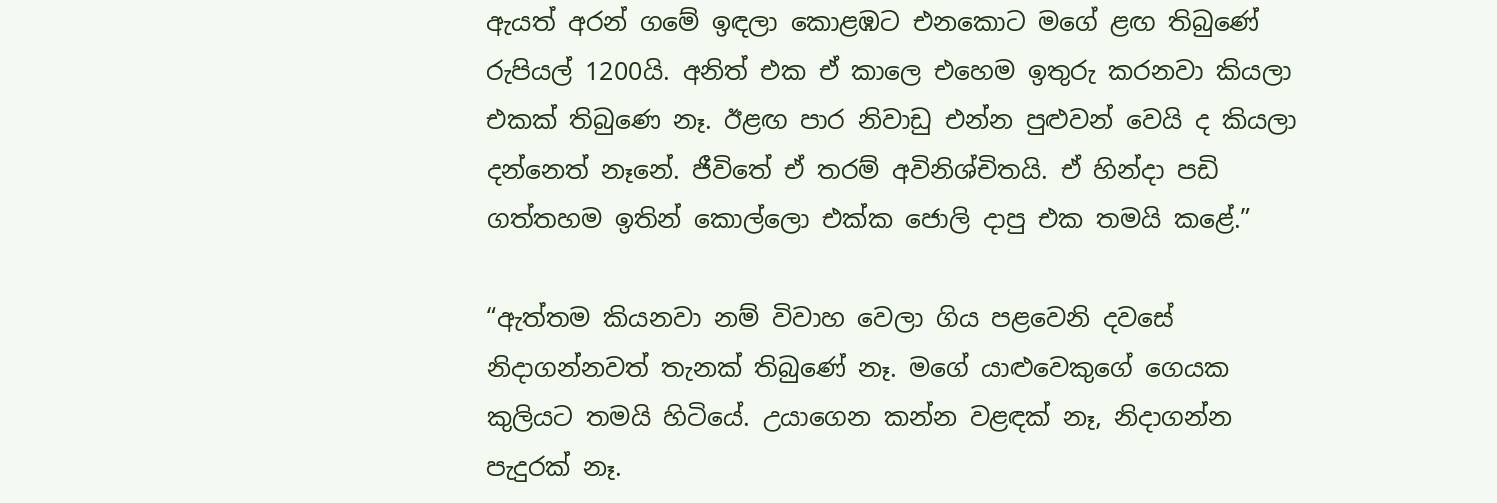ඇයත් අරන් ගමේ ඉඳලා කොළඹට එනකොට මගේ ළඟ තිබුණේ රුපියල් 1200යි. අනිත් එක ඒ කාලෙ එහෙම ඉතුරු කරනවා කියලා එකක් තිබුණෙ නෑ. ඊළඟ පාර නිවාඩු එන්න පුළුවන් වෙයි ද කියලා දන්නෙත් නෑනේ. ජීවිතේ ඒ තරම් අවිනිශ්චිතයි. ඒ හින්දා පඩි ගත්තහම ඉතින් කොල්ලො එක්ක ජොලි දාපු එක තමයි කළේ.”

“ඇත්තම කියනවා නම් විවාහ වෙලා ගිය පළවෙනි දවසේ නිදාගන්නවත් තැනක් තිබුණේ නෑ. මගේ යාළුවෙකුගේ ගෙයක කුලියට තමයි හිටියේ. උයාගෙන කන්න වළඳක් නෑ, නිදාගන්න පැදුරක් නෑ.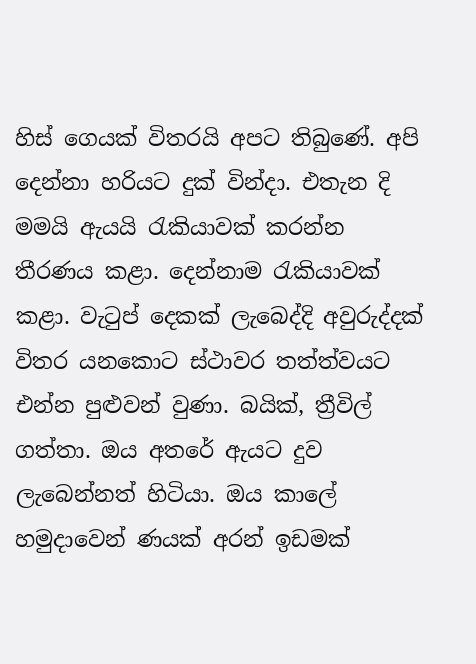හිස් ගෙයක් විතරයි අපට තිබුණේ. අපි දෙන්නා හරියට දුක් වින්දා. එතැන දි මමයි ඇයයි රැකියාවක් කරන්න තීරණය කළා. දෙන්නාම රැකියාවක් කළා. වැටුප් දෙකක් ලැබෙද්දි අවුරුද්දක් විතර යනකොට ස්ථාවර තත්ත්වයට එන්න පුළුවන් වුණා. බයික්, ත්‍රීවිල් ගත්තා. ඔය අතරේ ඇයට දුව ලැබෙන්නත් හිටියා. ඔය කාලේ හමුදාවෙන් ණයක් අරන් ඉඩමක්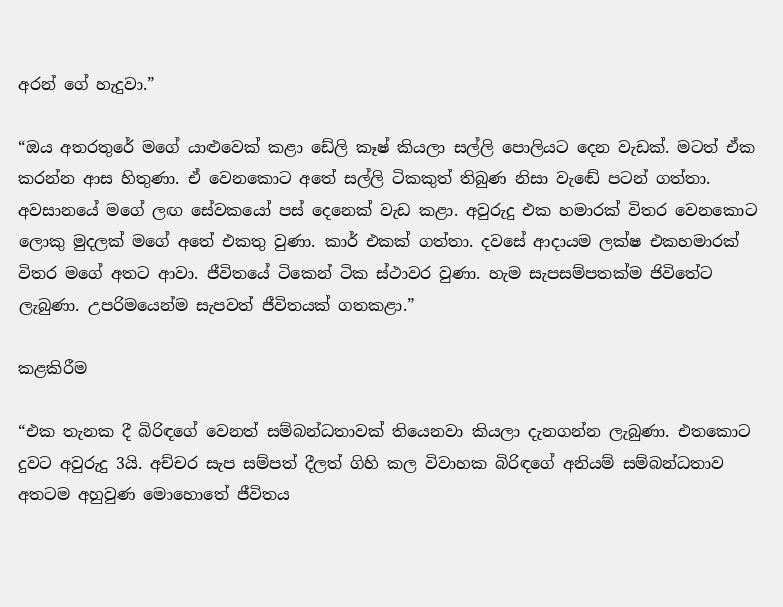අරන් ගේ හැදුවා.”

“ඔය අතරතුරේ මගේ යාළුවෙක් කළා ඩේලි කෑෂ් කියලා සල්ලි පොලියට දෙන වැඩක්. මටත් ඒක කරන්න ආස හිතුණා. ඒ වෙනකොට අතේ සල්ලි ටිකකුත් තිබුණ නිසා වැඬේ පටන් ගත්තා. අවසානයේ මගේ ලඟ සේවකයෝ පස් දෙනෙක් වැඩ කළා. අවුරුදු එක හමාරක් විතර වෙනකොට ලොකු මුදලක් මගේ අතේ එකතු වුණා. කාර් එකක් ගත්තා. දවසේ ආදායම ලක්ෂ එකහමාරක් විතර මගේ අතට ආවා. ජීවිතයේ ටිකෙන් ටික ස්ථාවර වුණා. හැම සැපසම්පතක්ම ජිවිතේට ලැබුණා. උපරිමයෙන්ම සැපවත් ජීවිතයක් ගතකළා.”

කළකිරීම

“එක තැනක දී බිරිඳගේ වෙනත් සම්බන්ධතාවක් තියෙනවා කියලා දැනගන්න ලැබුණා. එතකොට දුවට අවුරුදු 3යි. අච්චර සැප සම්පත් දීලත් ගිහි කල විවාහක බිරිඳගේ අනියම් සම්බන්ධතාව අතටම අහුවුණ මොහොතේ ජීවිතය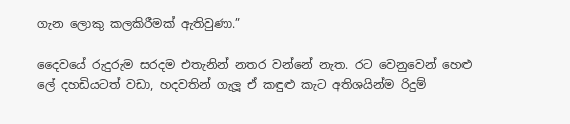ගැන ලොකු කලකිරීමක් ඇතිවුණා.”

දෛවයේ රුදුරුම සරදම එතැනින් නතර වන්නේ නැත. රට වෙනුවෙන් හෙළු ලේ දහඩියටත් වඩා, හදවතින් ගැලූ ඒ කඳුළු කැට අතිශයින්ම රිදුම්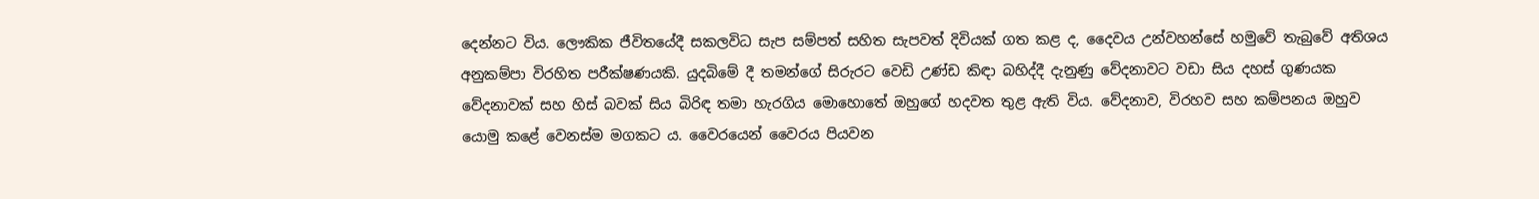දෙන්නට විය. ලෞකික ජීවිතයේදී සකලවිධ සැප සම්පත් සහිත සැපවත් දිවියක් ගත කළ ද, දෛවය උන්වහන්සේ හමුවේ තැබුවේ අතිශය අනුකම්පා විරහිත පරීක්ෂණයකි. යුදබිමේ දී තමන්ගේ සිරුරට වෙඩි උණ්ඩ කිඳා බහිද්දී දැනුණු වේදනාවට වඩා සිය දහස් ගුණයක වේදනාවක් සහ හිස් බවක් සිය බිරිඳ තමා හැරගිය මොහොතේ ඔහුගේ හදවත තුළ ඇති විය. වේදනාව, විරහව සහ කම්පනය ඔහුව යොමු කළේ වෙනස්ම මගකට ය. වෛරයෙන් වෛරය පියවන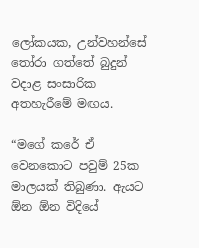ලෝකයක, උන්වහන්සේ තෝරා ගත්තේ බුදුන් වදාළ සංසාරික අතහැරීමේ මඟය.

“මගේ කරේ ඒ වෙනකොට පවුම් 25ක මාලයක් තිබුණා. ඇයට ඕන ඕන විදියේ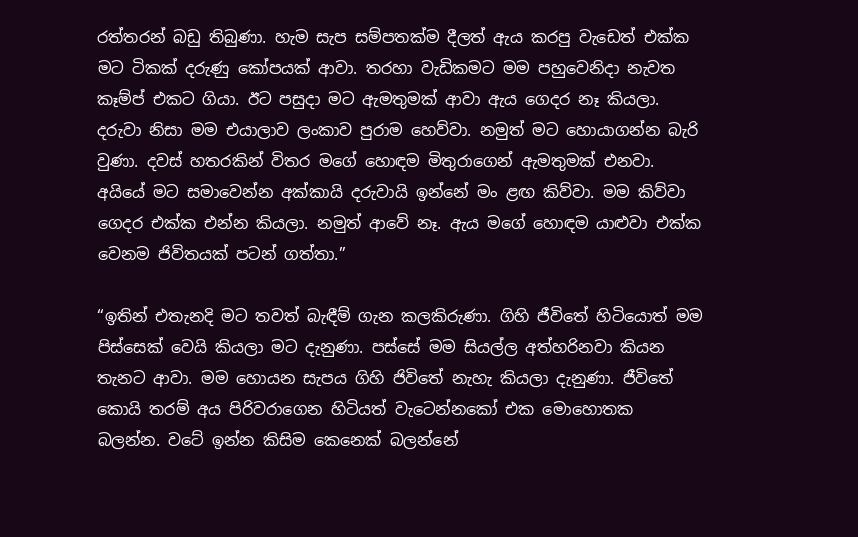රත්තරන් බඩු තිබුණා. හැම සැප සම්පතක්ම දීලත් ඇය කරපු වැඩෙත් එක්ක මට ටිකක් දරුණු කෝපයක් ආවා. තරහා වැඩිකමට මම පහුවෙනිදා නැවත කෑම්ප් එකට ගියා. ඊට පසුදා මට ඇමතුමක් ආවා ඇය ගෙදර නෑ කියලා. දරුවා නිසා මම එයාලාව ලංකාව පුරාම හෙව්වා. නමුත් මට හොයාගන්න බැරි වුණා. දවස් හතරකින් විතර මගේ හොඳම මිතුරාගෙන් ඇමතුමක් එනවා. අයියේ මට සමාවෙන්න අක්කායි දරුවායි ඉන්නේ මං ළඟ කිව්වා. මම කිව්වා ගෙදර එක්ක එන්න කියලා. නමුත් ආවේ නෑ. ඇය මගේ හොඳම යාළුවා එක්ක වෙනම ජිවිතයක් පටන් ගත්තා.”

“ඉතින් එතැනදි මට තවත් බැඳීම් ගැන කලකිරුණා. ගිහි ජීවිතේ හිටියොත් මම පිස්සෙක් වෙයි කියලා මට දැනුණා. පස්සේ මම සියල්ල අත්හරිනවා කියන තැනට ආවා. මම හොයන සැපය ගිහි ජිවිතේ නැහැ කියලා දැනුණා. ජීවිතේ කොයි තරම් අය පිරිවරාගෙන හිටියත් වැටෙන්නකෝ එක මොහොතක බලන්න. වටේ ඉන්න කිසිම කෙනෙක් බලන්නේ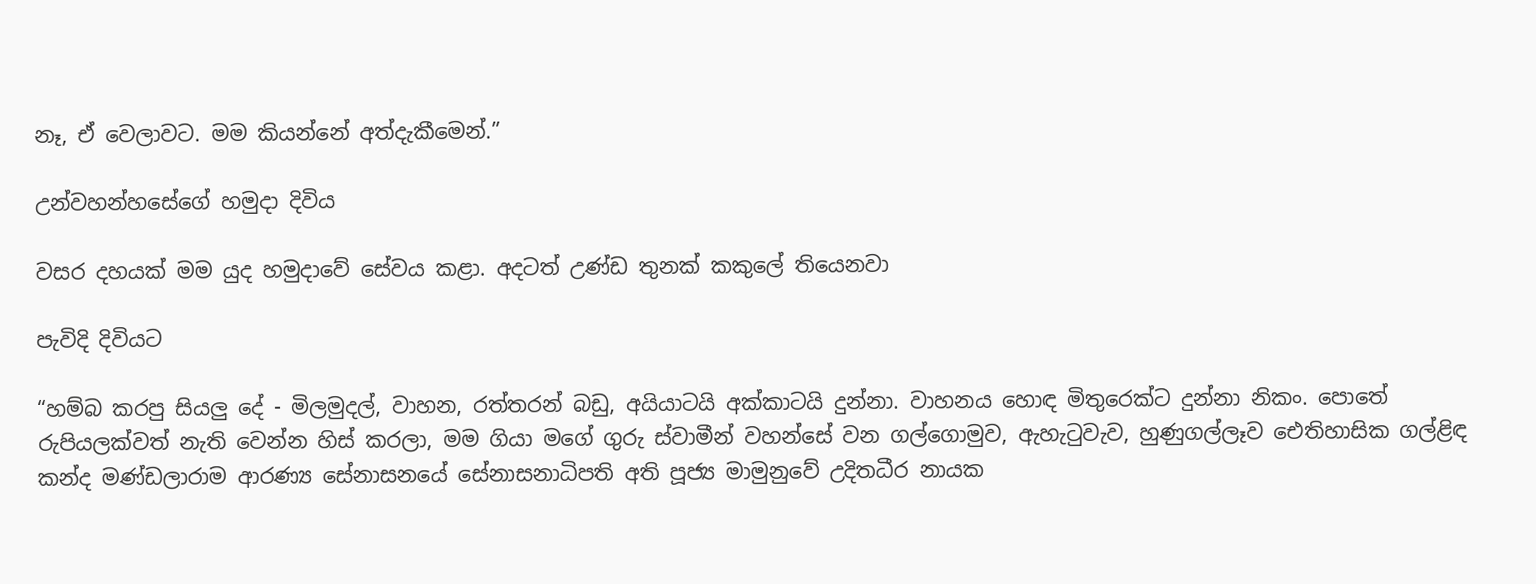නෑ, ඒ වෙලාවට. මම කියන්නේ අත්දැකීමෙන්.”

උන්වහන්හසේගේ හමුදා දිවිය

වසර දහයක් මම යුද හමුදාවේ සේවය කළා. අදටත් උණ්ඩ තුනක් කකුලේ තියෙනවා

පැවිදි දිවියට

“හම්බ කරපු සියලු දේ - මිලමුදල්, වාහන, රත්තරන් බඩු, අයියාටයි අක්කාටයි දුන්නා. වාහනය හොඳ මිතුරෙක්ට දුන්නා නිකං. පොතේ රුපියලක්වත් නැති වෙන්න හිස් කරලා, මම ගියා මගේ ගුරු ස්වාමීන් වහන්සේ වන ගල්ගොමුව, ඇහැටුවැව, හුණුගල්ලෑව ඓතිහාසික ගල්ළිඳ කන්ද මණ්ඩලාරාම ආරණ්‍ය සේනාසනයේ සේනාසනාධිපති අති පූජ්‍ය මාමුනුවේ උදිතධීර නායක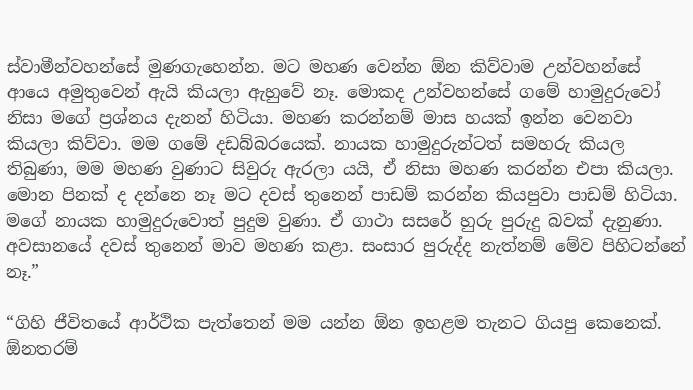ස්වාමීන්වහන්සේ මුණගැහෙන්න. මට මහණ වෙන්න ඕන කිව්වාම උන්වහන්සේ ආයෙ අමුතුවෙන් ඇයි කියලා ඇහුවේ නෑ. මොකද උන්වහන්සේ ගමේ හාමුදුරුවෝ නිසා මගේ ප්‍රශ්නය දැනන් හිටියා. මහණ කරන්නම් මාස හයක් ඉන්න වෙනවා කියලා කිව්වා. මම ගමේ දඩබ්බරයෙක්. නායක හාමුදුරුන්ටත් සමහරු කියල තිබුණා, මම මහණ වුණාට සිවුරු ඇරලා යයි, ඒ නිසා මහණ කරන්න එපා කියලා. මොන පිනක් ද දන්නෙ නෑ මට දවස් තුනෙන් පාඩම් කරන්න කියපුවා පාඩම් හිටියා. මගේ නායක හාමුදුරුවොත් පුදුම වුණා. ඒ ගාථා සසරේ හුරු පුරුදු බවක් දැනුණා. අවසානයේ දවස් තුනෙන් මාව මහණ කළා. සංසාර පුරුද්ද නැත්නම් මේව පිහිටන්නේ නෑ.”

“ගිහි ජීවිතයේ ආර්ථික පැත්තෙන් මම යන්න ඕන ඉහළම තැනට ගියපු කෙනෙක්. ඕනතරම්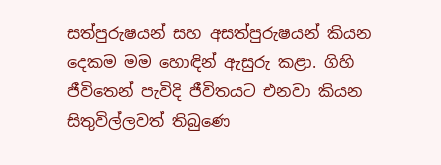සත්පුරුෂයන් සහ අසත්පුරුෂයන් කියන දෙකම මම හොඳින් ඇසුරු කළා. ගිහි ජීවිතෙන් පැවිදි ජීවිතයට එනවා කියන සිතුවිල්ලවත් තිබුණෙ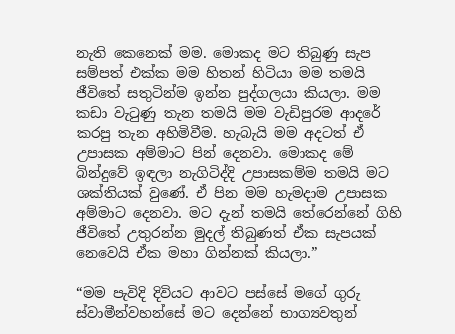නැති කෙනෙක් මම. මොකද මට තිබුණු සැප සම්පත් එක්ක මම හිතන් හිටියා මම තමයි ජීවිතේ සතුටින්ම ඉන්න පුද්ගලයා කියලා. මම කඩා වැටුණු තැන තමයි මම වැඩිපුරම ආදරේ කරපු තැන අහිමිවීම. හැබැයි මම අදටත් ඒ උපාසක අම්මාට පින් දෙනවා. මොකද මේ බින්දුවේ ඉඳලා නැගිටිද්දි උපාසකම්ම තමයි මට ශක්තියක් වුණේ. ඒ පින මම හැමදාම උපාසක අම්මාට දෙනවා. මට දැන් තමයි තේරෙන්නේ ගිහි ජීවිතේ උතුරන්න මුදල් තිබුණත් ඒක සැපයක් නෙවෙයි ඒක මහා ගින්නක් කියලා.”

“මම පැවිදි දිවියට ආවට පස්සේ මගේ ගුරු ස්වාමීන්වහන්සේ මට දෙන්නේ භාග්‍යවතුන්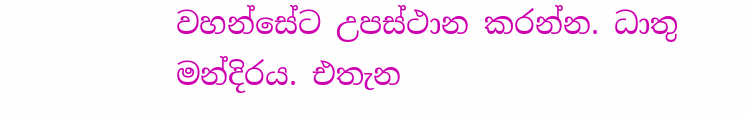වහන්සේට උපස්ථාන කරන්න. ධාතු මන්දිරය. එතැන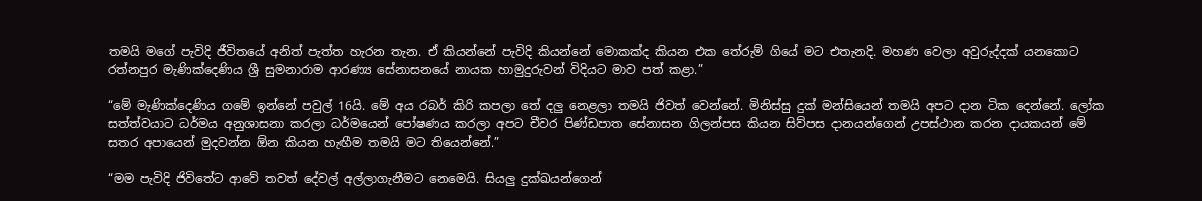තමයි මගේ පැවිදි ජීවිතයේ අනිත් පැත්ත හැරන තැන. ඒ කියන්නේ පැවිදි කියන්නේ මොකක්ද කියන එක තේරුම් ගියේ මට එතැනදි. මහණ වෙලා අවුරුද්දක් යනකොට රත්නපුර මැණික්දෙණිය ශ්‍රී සුමනාරාම ආරණ්‍ය සේනාසනයේ නායක හාමුදුරුවන් විදියට මාව පත් කළා.”

“මේ මැණික්දෙණිය ගමේ ඉන්නේ පවුල් 16යි. මේ අය රබර් කිරි කපලා තේ දලු නෙළලා තමයි ජිවත් වෙන්නේ. මිනිස්සු දුක් මන්සියෙන් තමයි අපට දාන ටික දෙන්නේ. ලෝක සත්ත්වයාට ධර්මය අනුශාසනා කරලා ධර්මයෙන් පෝෂණය කරලා අපට චීවර පිණ්ඩපාත සේනාසන ගිලන්පස කියන සිව්පස දානයන්ගෙන් උපස්ථාන කරන දායකයන් මේ සතර අපායෙන් මුදවන්න ඕන කියන හැඟීම තමයි මට තියෙන්නේ.”

“මම පැවිදි ජිවිතේට ආවේ තවත් දේවල් අල්ලාගැනීමට නෙමෙයි. සියලු දුක්ඛයන්ගෙන්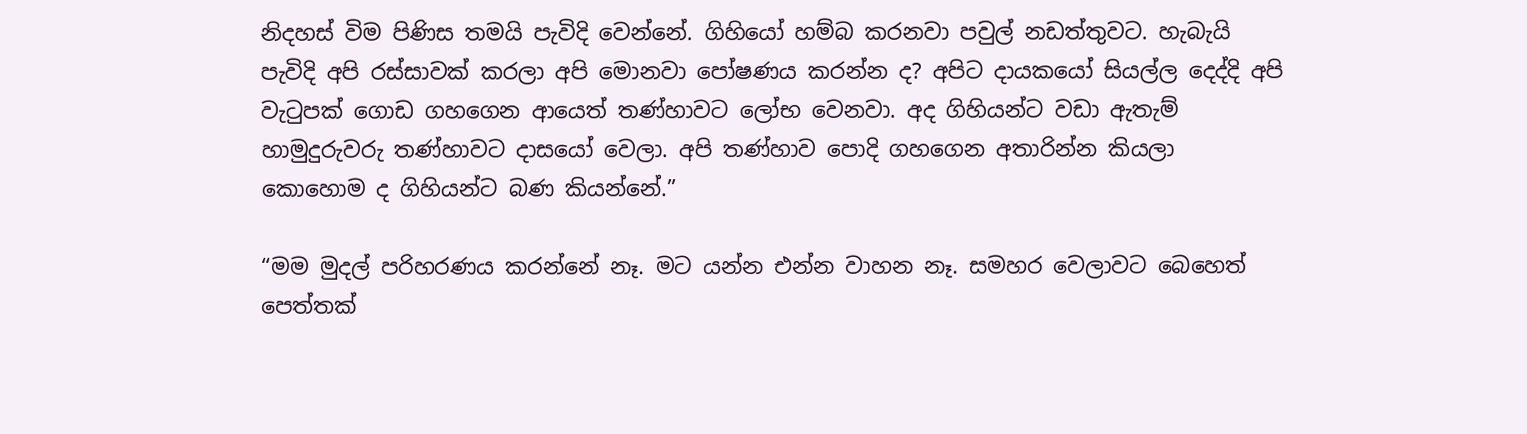නිදහස් විම පිණිස තමයි පැවිදි වෙන්නේ. ගිහියෝ හම්බ කරනවා පවුල් නඩත්තුවට. හැබැයි පැවිදි අපි රස්සාවක් කරලා අපි මොනවා පෝෂණය කරන්න ද? අපිට දායකයෝ සියල්ල දෙද්දි අපි වැටුපක් ගොඩ ගහගෙන ආයෙත් තණ්හාවට ලෝභ වෙනවා. අද ගිහියන්ට වඩා ඇතැම් හාමුදුරුවරු තණ්හාවට දාසයෝ වෙලා. අපි තණ්හාව පොදි ගහගෙන අතාරින්න කියලා කොහොම ද ගිහියන්ට බණ කියන්නේ.”

“මම මුදල් පරිහරණය කරන්නේ නෑ. මට යන්න එන්න වාහන නෑ. සමහර වෙලාවට බෙහෙත් පෙත්තක්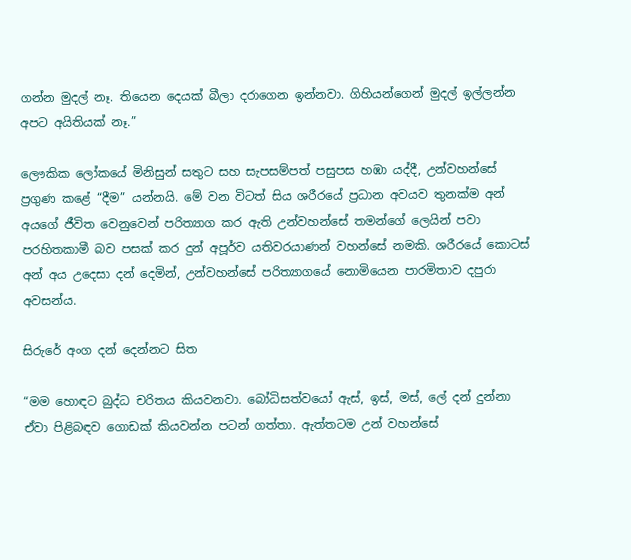ගන්න මුදල් නෑ. තියෙන දෙයක් බීලා දරාගෙන ඉන්නවා. ගිහියන්ගෙන් මුදල් ඉල්ලන්න අපට අයිතියක් නෑ.”

ලෞකික ලෝකයේ මිනිසුන් සතුට සහ සැපසම්පත් පසුපස හඹා යද්දී, උන්වහන්සේ ප්‍රගුණ කළේ “දීම” යන්නයි. මේ වන විටත් සිය ශරීරයේ ප්‍රධාන අවයව තුනක්ම අන් අයගේ ජීවිත වෙනුවෙන් පරිත්‍යාග කර ඇති උන්වහන්සේ තමන්ගේ ලෙයින් පවා පරහිතකාමී බව පසක් කර දුන් අපූර්ව යතිවරයාණන් වහන්සේ නමකි. ශරීරයේ කොටස් අන් අය උදෙසා දන් දෙමින්, උන්වහන්සේ පරිත්‍යාගයේ නොමියෙන පාරමිතාව දපුරා අවසන්ය.

සිරුරේ අංග දන් දෙන්නට සිත

“මම හොඳට බුද්ධ චරිතය කියවනවා. බෝධිසත්වයෝ ඇස්, ඉස්, මස්, ලේ දන් දුන්නා ඒවා පිළිබඳව ගොඩක් කියවන්න පටන් ගත්තා. ඇත්තටම උන් වහන්සේ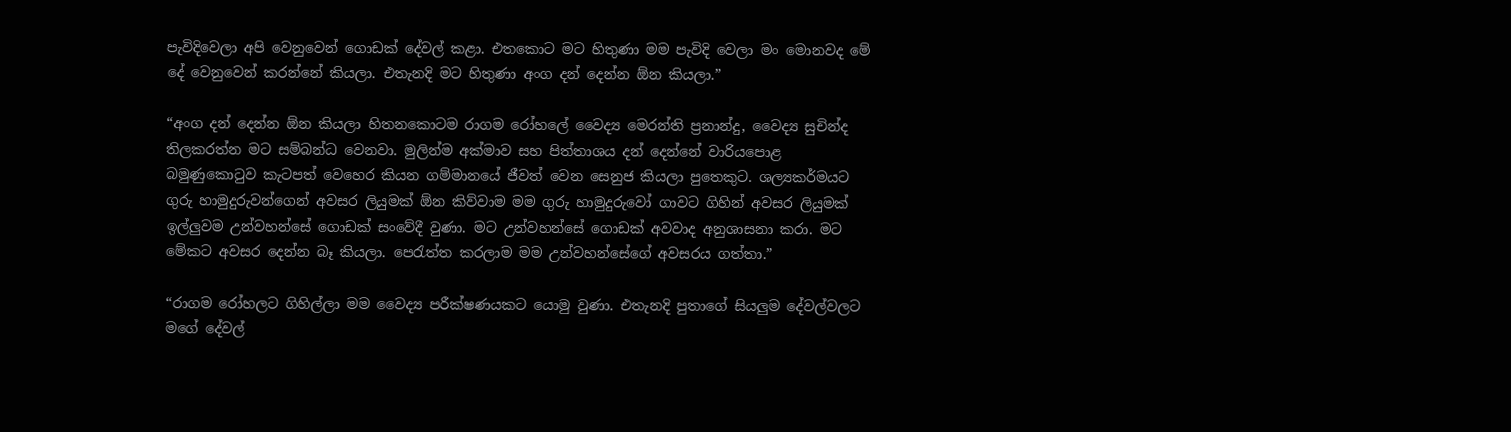පැවිදිවෙලා අපි වෙනුවෙන් ගොඩක් දේවල් කළා. එතකොට මට හිතුණා මම පැවිදි වෙලා මං මොනවද මේ දේ වෙනුවෙන් කරන්නේ කියලා. එතැනදි මට හිතුණා අංග දන් දෙන්න ඕන කියලා.”

“අංග දන් දෙන්න ඕන කියලා හිතනකොටම රාගම රෝහලේ වෛද්‍ය මෙරන්ති ප්‍රනාන්දු, වෛද්‍ය සුචින්ද තිලකරත්න මට සම්බන්ධ වෙනවා. මුලින්ම අක්මාව සහ පිත්තාශය දන් දෙන්නේ වාරියපොළ බමුණුකොටුව කැටපත් වෙහෙර කියන ගම්මානයේ ජීවත් වෙන සෙනුජ කියලා පුතෙකුට. ශල්‍යකර්මයට ගුරු හාමුදුරුවන්ගෙන් අවසර ලියුමක් ඕන කිව්වාම මම ගුරු හාමුදුරුවෝ ගාවට ගිහින් අවසර ලියුමක් ඉල්ලු‍වම උන්වහන්සේ ගොඩක් සංවේදී වුණා. මට උන්වහන්සේ ගොඩක් අවවාද අනුශාසනා කරා. මට මේකට අවසර දෙන්න බෑ කියලා. පෙරැත්ත කරලාම මම උන්වහන්සේගේ අවසරය ගත්තා.”

“රාගම රෝහලට ගිහිල්ලා මම වෛද්‍ය පරීක්ෂණයකට යොමු වුණා. එතැනදි පුතාගේ සියලු‍ම දේවල්වලට මගේ දේවල්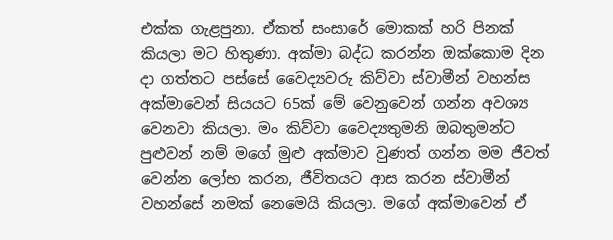එක්ක ගැළපුනා. ඒකත් සංසාරේ මොකක් හරි පිනක් කියලා මට හිතුණා. අක්මා බද්ධ කරන්න ඔක්කොම දින දා ගත්තට පස්සේ වෛද්‍යවරු කිව්වා ස්වාමීන් වහන්ස අක්මාවෙන් සියයට 65ක් මේ වෙනුවෙන් ගන්න අවශ්‍ය වෙනවා කියලා. මං කිව්වා වෛද්‍යතුමනි ඔබතුමන්ට පුළුවන් නම් මගේ මුළු අක්මාව වුණත් ගන්න මම ජීවත් වෙන්න ලෝභ කරන, ජීවිතයට ආස කරන ස්වාමීන් වහන්සේ නමක් නෙමෙයි කියලා. මගේ අක්මාවෙන් ඒ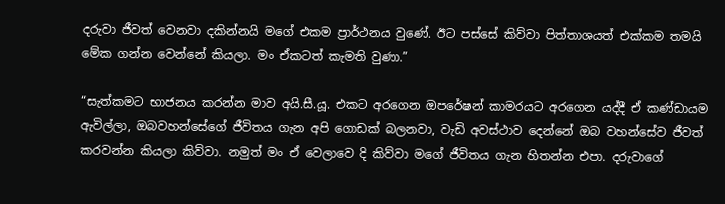දරුවා ජීවත් වෙනවා දකින්නයි මගේ එකම ප්‍රාර්ථනය වුණේ. ඊට පස්සේ කිව්වා පිත්තාශයත් එක්කම තමයි මේක ගන්න වෙන්නේ කියලා. මං ඒකටත් කැමති වුණා.”

“සැත්කමට භාජනය කරන්න මාව අයි.සී.යූ. එකට අරගෙන ඔපරේෂන් කාමරයට අරගෙන යද්දී ඒ කණ්ඩායම ඇවිල්ලා, ඔබවහන්සේගේ ජීවිතය ගැන අපි ගොඩක් බලනවා, වැඩි අවස්ථාව දෙන්නේ ඔබ වහන්සේව ජීවත් කරවන්න කියලා කිව්වා. නමුත් මං ඒ වෙලාවෙ දි කිව්වා මගේ ජීවිතය ගැන හිතන්න එපා. දරුවාගේ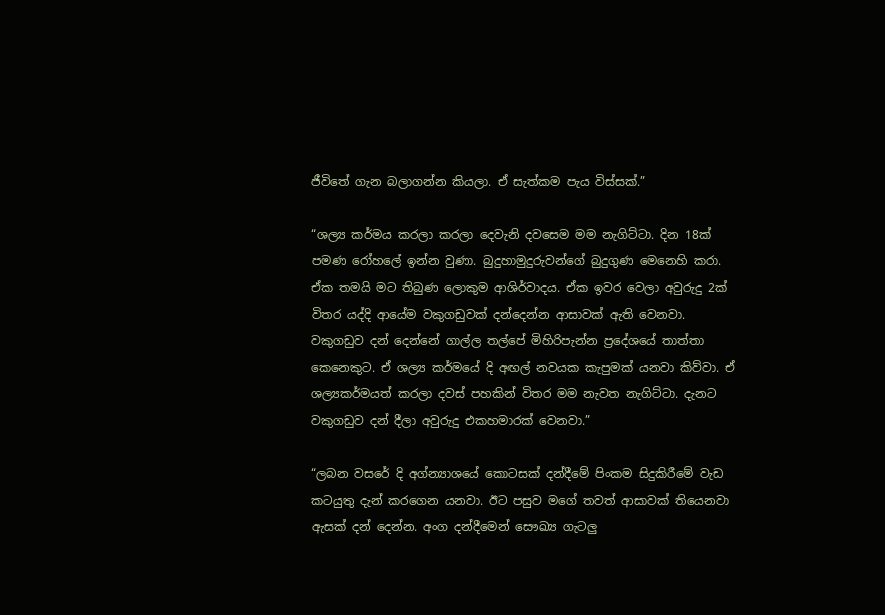ජීවිතේ ගැන බලාගන්න කියලා. ඒ සැත්කම පැය විස්සක්.”

“ශල්‍ය කර්මය කරලා කරලා දෙවැනි දවසෙම මම නැගිට්ටා. දින 18ක් පමණ රෝහලේ ඉන්න වුණා. බුදුහාමුදුරුවන්ගේ බුදුගුණ මෙනෙහි කරා. ඒක තමයි මට තිබුණ ලොකුම ආශිර්වාදය. ඒක ඉවර වෙලා අවුරුදු 2ක් විතර යද්දි ආයේම වකුගඩුවක් දන්දෙන්න ආසාවක් ඇති වෙනවා. වකුගඩුව දන් දෙන්නේ ගාල්ල තල්පේ මිහිරිපැන්න ප්‍රදේශයේ තාත්තා කෙනෙකුට. ඒ ශල්‍ය කර්මයේ දි අඟල් නවයක කැපුමක් යනවා කිව්වා. ඒ ශල්‍යකර්මයත් කරලා දවස් පහකින් විතර මම නැවත නැගිට්ටා. දැනට වකුගඩුව දන් දීලා අවුරුදු එකහමාරක් වෙනවා.”

“ලබන වසරේ දි අග්න්‍යාශයේ කොටසක් දන්දීමේ පිංකම සිදුකිරීමේ වැඩ කටයුතු දැන් කරගෙන යනවා. ඊට පසුව මගේ තවත් ආසාවක් තියෙනවා ඇසක් දන් දෙන්න. අංග දන්දීමෙන් සෞඛ්‍ය ගැටලු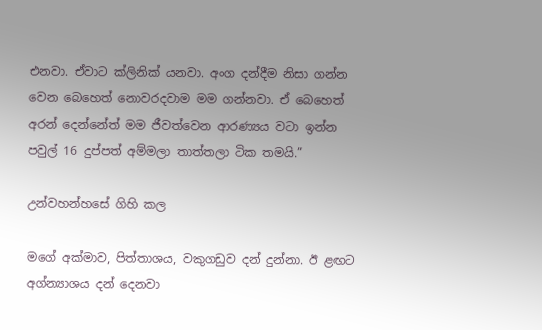එනවා. ඒවාට ක්ලිනික් යනවා. අංග දන්දීම නිසා ගන්න වෙන බෙහෙත් නොවරදවාම මම ගන්නවා. ඒ බෙහෙත් අරන් දෙන්නේත් මම ජීවත්වෙන ආරණ්‍යය වටා ඉන්න පවුල් 16 දුප්පත් අම්මලා තාත්තලා ටික තමයි.”

උන්වහන්හසේ ගිහි කල

මගේ අක්මාව, පිත්තාශය, වකුගඩුව දන් දුන්නා. ඊ ළඟට අග්න්‍යාශය දන් දෙනවා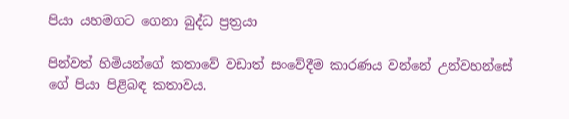පියා යහමගට ගෙනා බුද්ධ ප්‍රත්‍රයා

පින්වත් හිමියන්ගේ කතාවේ වඩාත් සංවේදීම කාරණය වන්නේ උන්වහන්සේ ගේ පියා පිළිබඳ කතාවය.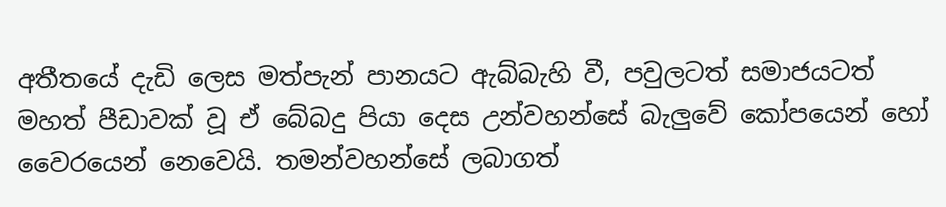අතීතයේ දැඩි ලෙස මත්පැන් පානයට ඇබ්බැහි වී, පවුලටත් සමාජයටත් මහත් පීඩාවක් වූ ඒ බේබදු පියා දෙස උන්වහන්සේ බැලු‍වේ කෝපයෙන් හෝ වෛරයෙන් නෙවෙයි. තමන්වහන්සේ ලබාගත්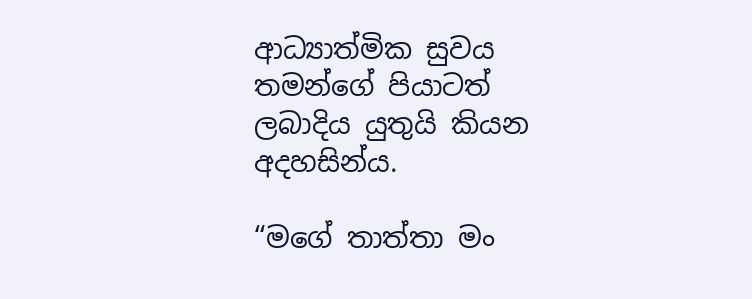ආධ්‍යාත්මික සුවය තමන්ගේ පියාටත් ලබාදිය යුතුයි කියන අදහසින්ය.

“මගේ තාත්තා මං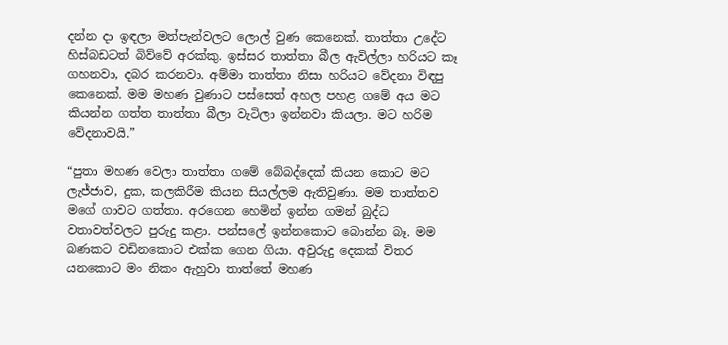දන්න දා ඉඳලා මත්පැන්වලට ලොල් වුණ කෙනෙක්. තාත්තා උදේට හිස්බඩටත් බිව්වේ අරක්කු. ඉස්සර තාත්තා බීල ඇවිල්ලා හරියට කෑ ගහනවා, දබර කරනවා. අම්මා තාත්තා නිසා හරියට වේදනා විඳපු කෙනෙක්. මම මහණ වුණාට පස්සෙත් අහල පහළ ගමේ අය මට කියන්න ගත්ත තාත්තා බීලා වැටිලා ඉන්නවා කියලා. මට හරිම වේදනාවයි.”

“පුතා මහණ වෙලා තාත්තා ගමේ බේබද්දෙක් කියන කොට මට ලැජ්ජාව, දුක, කලකිරීම කියන සියල්ලම ඇතිවුණා. මම තාත්තව මගේ ගාවට ගත්තා. අරගෙන හෙමින් ඉන්න ගමන් බුද්ධ වතාවත්වලට පුරුදු කළා. පන්සලේ ඉන්නකොට බොන්න බෑ. මම බණකට වඩිනකොට එක්ක ගෙන ගියා. අවුරුදු දෙකක් විතර යනකොට මං නිකං ඇහුවා තාත්තේ මහණ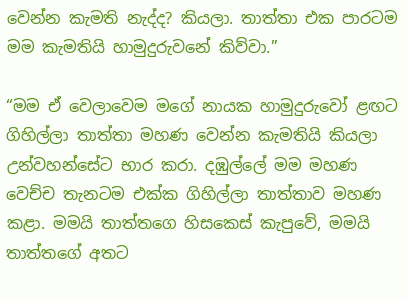වෙන්න කැමති නැද්ද? කියලා. තාත්තා එක පාරටම මම කැමතියි හාමුදුරුවනේ කිව්වා.”

“මම ඒ වෙලාවෙම මගේ නායක හාමුදුරුවෝ ළඟට ගිහිල්ලා තාත්තා මහණ වෙන්න කැමතියි කියලා උන්වහන්සේට භාර කරා. දඹුල්ලේ මම මහණ වෙච්ච තැනටම එක්ක ගිහිල්ලා තාත්තාව මහණ කළා. මමයි තාත්තගෙ හිසකෙස් කැපුවේ, මමයි තාත්තගේ අතට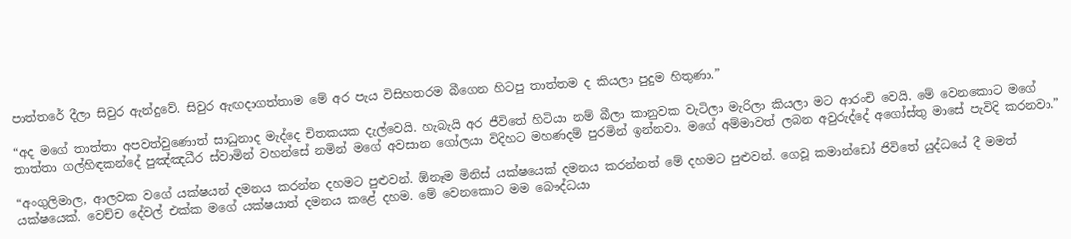පාත්තරේ දීලා සිවුර ඇන්දුවේ. සිවුර ඇඟදාගත්තාම මේ අර පැය විසිහතරම බීගෙන හිටපු තාත්තම ද කියලා පුදුම හිතුණා.”

“අද මගේ තාත්තා අපවත්වුණොත් සාධුනාද මැද්දෙ චිතකයක දැල්වෙයි. හැබැයි අර ජීවිතේ හිටියා නම් බීලා කානුවක වැටිලා මැරිලා කියලා මට ආරංචි වෙයි. මේ වෙනකොට මගේ තාත්තා ගල්හිඳකන්දේ පුඤ්ඤධීර ස්වාමින් වහන්සේ නමින් මගේ අවසාන ගෝලයා විදිහට මහණදම් පුරමින් ඉන්නවා. මගේ අම්මාවත් ලබන අවුරුද්දේ අගෝස්තු මාසේ පැවිදි කරනවා.”

“අංගුලිමාල, ආලවක වගේ යක්ෂයන් දමනය කරන්න දහමට පුළුවන්. ඕනෑම මිනිස් යක්ෂයෙක් දමනය කරන්නත් මේ දහමට පුළුවන්. ගෙවූ කමාන්ඩෝ ජිවිතේ යුද්ධයේ දී මමත් යක්ෂයෙක්. වෙච්ච දේවල් එක්ක මගේ යක්ෂයාත් දමනය කළේ දහම. මේ වෙනකොට මම බෞද්ධයා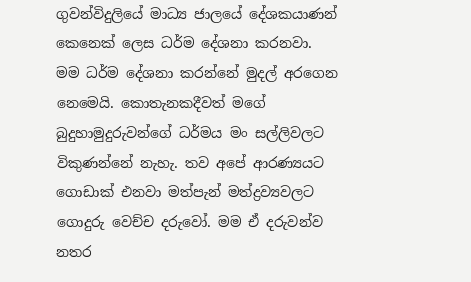ගුවන්විදුලියේ මාධ්‍ය ජාලයේ දේශකයාණන් කෙනෙක් ලෙස ධර්ම දේශනා කරනවා. මම ධර්ම දේශනා කරන්නේ මුදල් අරගෙන නෙමෙයි. කොතැනකදීවත් මගේ බුදුහාමුදුරුවන්ගේ ධර්මය මං සල්ලිවලට විකුණන්නේ නැහැ. තව අපේ ආරණ්‍යයට ගොඩාක් එනවා මත්පැන් මත්ද්‍රව්‍යවලට ගොදුරු වෙච්ච දරුවෝ. මම ඒ දරුවන්ව නතර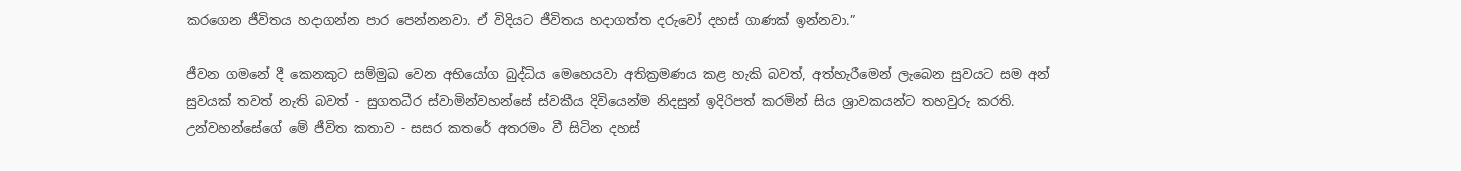කරගෙන ජීවිතය හදාගන්න පාර පෙන්නනවා. ඒ විදියට ජීවිතය හදාගත්ත දරුවෝ දහස් ගාණක් ඉන්නවා.”

ජීවන ගමනේ දී කෙනකුට සම්මුඛ වෙන අභියෝග බුද්ධිය මෙහෙයවා අතික්‍රමණය කළ හැකි බවත්, අත්හැරීමෙන් ලැබෙන සුවයට සම අන් සුවයක් තවත් නැති බවත් - සුගතධීර ස්වාමින්වහන්සේ ස්වකීය දිවියෙන්ම නිදසුන් ඉදිරිපත් කරමින් සිය ශ්‍රාවකයන්ට තහවුරු කරති. උන්වහන්සේගේ මේ ජීවිත කතාව - සසර කතරේ අතරමං වී සිටින දහස්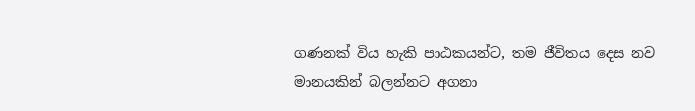ගණනක් විය හැකි පාඨකයන්ට, තම ජීවිතය දෙස නව මානයකින් බලන්නට අගනා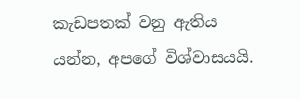කැඩපතක් වනු ඇතිය යන්න, අපගේ විශ්වාසයයි.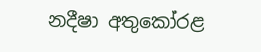නදීෂා අතුකෝරළ